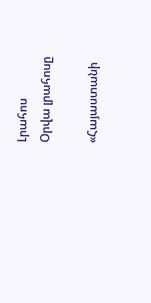Լրահոս
Օրվա լրահոսը

«Հայաստանի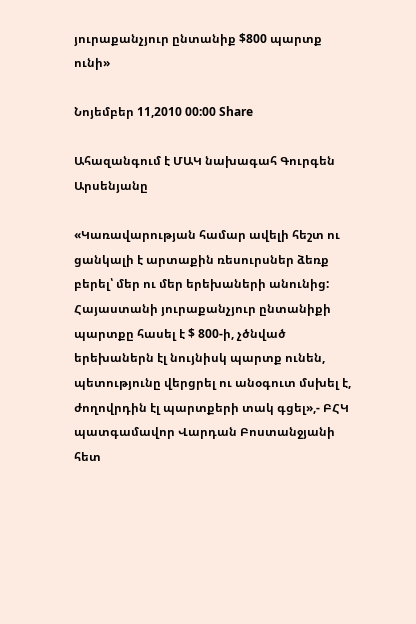յուրաքանչյուր ընտանիք $800 պարտք ունի»

Նոյեմբեր 11,2010 00:00 Share

Ահազանգում է ՄԱԿ նախագահ Գուրգեն Արսենյանը

«Կառավարության համար ավելի հեշտ ու ցանկալի է արտաքին ռեսուրսներ ձեռք բերել՝ մեր ու մեր երեխաների անունից: Հայաստանի յուրաքանչյուր ընտանիքի պարտքը հասել է $ 800-ի, չծնված երեխաներն էլ նույնիսկ պարտք ունեն, պետությունը վերցրել ու անօգուտ մսխել է, ժողովրդին էլ պարտքերի տակ գցել»,- ԲՀԿ պատգամավոր Վարդան Բոստանջյանի հետ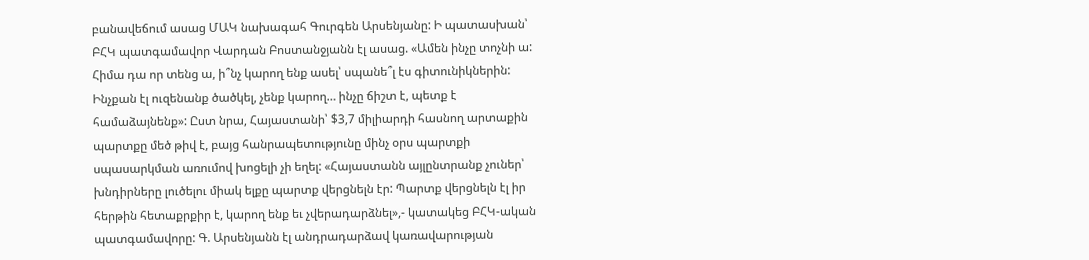բանավեճում ասաց ՄԱԿ նախագահ Գուրգեն Արսենյանը: Ի պատասխան՝ ԲՀԿ պատգամավոր Վարդան Բոստանջյանն էլ ասաց. «Ամեն ինչը տոչնի ա: Հիմա դա որ տենց ա, ի՞նչ կարող ենք ասել՝ սպանե՞լ էս գիտունիկներին: Ինչքան էլ ուզենանք ծածկել, չենք կարող… ինչը ճիշտ է, պետք է համաձայնենք»: Ըստ նրա, Հայաստանի՝ $3,7 միլիարդի հասնող արտաքին պարտքը մեծ թիվ է, բայց հանրապետությունը մինչ օրս պարտքի սպասարկման առումով խոցելի չի եղել: «Հայաստանն այլընտրանք չուներ՝ խնդիրները լուծելու միակ ելքը պարտք վերցնելն էր: Պարտք վերցնելն էլ իր հերթին հետաքրքիր է, կարող ենք եւ չվերադարձնել»,- կատակեց ԲՀԿ-ական պատգամավորը: Գ. Արսենյանն էլ անդրադարձավ կառավարության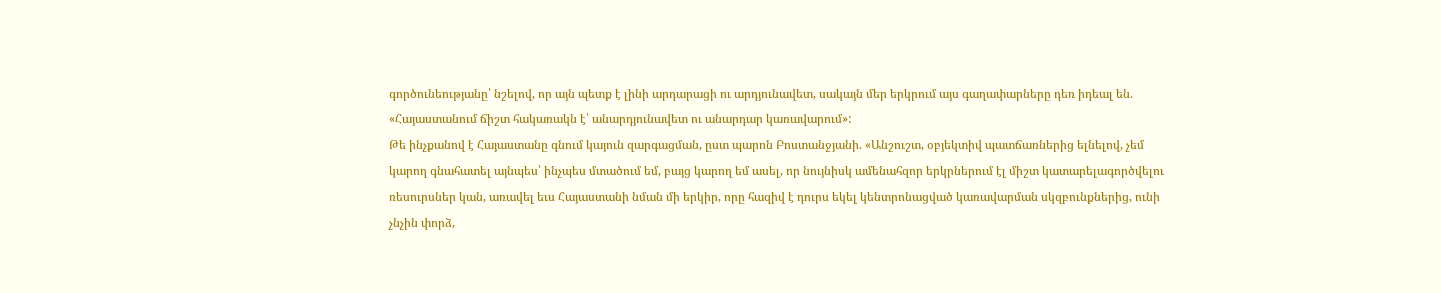գործունեությանը՝ նշելով, որ այն պետք է լինի արդարացի ու արդյունավետ, սակայն մեր երկրում այս գաղափարները դեռ իդեալ են. «Հայաստանում ճիշտ հակառակն է՝ անարդյունավետ ու անարդար կառավարում»:
Թե ինչքանով է Հայաստանը գնում կայուն զարգացման, ըստ պարոն Բոստանջյանի. «Անշուշտ, օբյեկտիվ պատճառներից ելնելով, չեմ կարող գնահատել այնպես՝ ինչպես մտածում եմ, բայց կարող եմ ասել, որ նույնիսկ ամենահզոր երկրներում էլ միշտ կատարելագործվելու ռեսուրսներ կան, առավել եւս Հայաստանի նման մի երկիր, որը հազիվ է դուրս եկել կենտրոնացված կառավարման սկզբունքներից, ունի չնչին փորձ,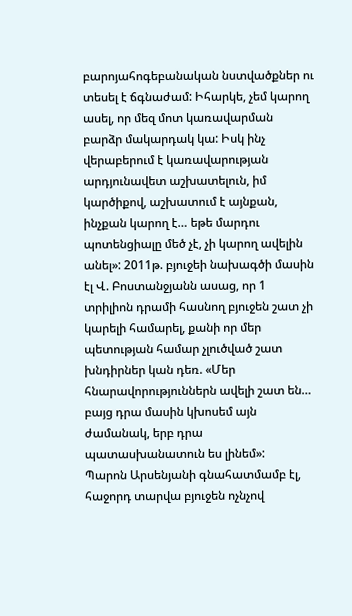բարոյահոգեբանական նստվածքներ ու տեսել է ճգնաժամ: Իհարկե, չեմ կարող ասել, որ մեզ մոտ կառավարման բարձր մակարդակ կա: Իսկ ինչ վերաբերում է կառավարության արդյունավետ աշխատելուն, իմ կարծիքով, աշխատում է այնքան, ինչքան կարող է… եթե մարդու պոտենցիալը մեծ չէ, չի կարող ավելին անել»: 2011թ. բյուջեի նախագծի մասին էլ Վ. Բոստանջյանն ասաց, որ 1 տրիլիոն դրամի հասնող բյուջեն շատ չի կարելի համարել, քանի որ մեր պետության համար չլուծված շատ խնդիրներ կան դեռ. «Մեր հնարավորություններն ավելի շատ են… բայց դրա մասին կխոսեմ այն ժամանակ, երբ դրա պատասխանատուն ես լինեմ»:
Պարոն Արսենյանի գնահատմամբ էլ, հաջորդ տարվա բյուջեն ոչնչով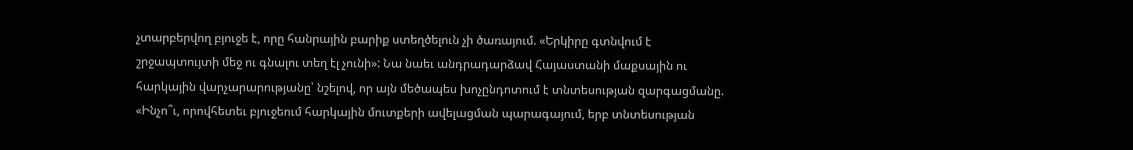չտարբերվող բյուջե է, որը հանրային բարիք ստեղծելուն չի ծառայում. «Երկիրը գտնվում է շրջապտույտի մեջ ու գնալու տեղ էլ չունի»: Նա նաեւ անդրադարձավ Հայաստանի մաքսային ու հարկային վարչարարությանը՝ նշելով, որ այն մեծապես խոչընդոտում է տնտեսության զարգացմանը. «Ինչո՞ւ, որովհետեւ բյուջեում հարկային մուտքերի ավելացման պարագայում, երբ տնտեսության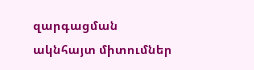զարգացման ակնհայտ միտումներ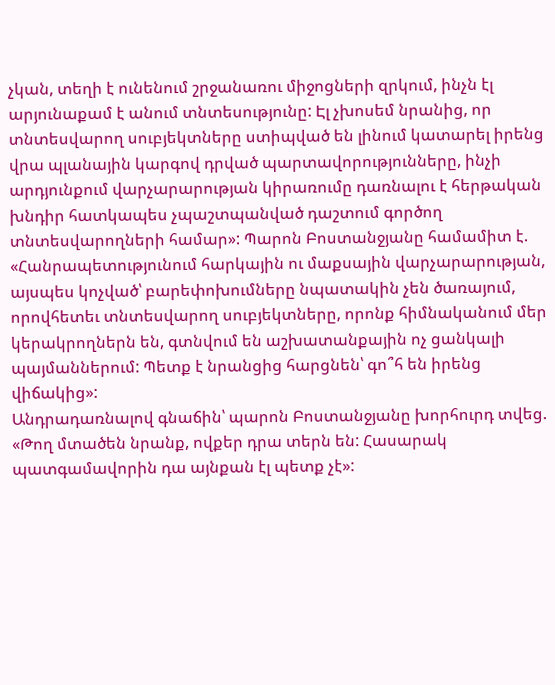չկան, տեղի է ունենում շրջանառու միջոցների զրկում, ինչն էլ արյունաքամ է անում տնտեսությունը: Էլ չխոսեմ նրանից, որ տնտեսվարող սուբյեկտները ստիպված են լինում կատարել իրենց վրա պլանային կարգով դրված պարտավորությունները, ինչի արդյունքում վարչարարության կիրառումը դառնալու է հերթական խնդիր հատկապես չպաշտպանված դաշտում գործող տնտեսվարողների համար»: Պարոն Բոստանջյանը համամիտ է. «Հանրապետությունում հարկային ու մաքսային վարչարարության, այսպես կոչված՝ բարեփոխումները նպատակին չեն ծառայում, որովհետեւ տնտեսվարող սուբյեկտները, որոնք հիմնականում մեր կերակրողներն են, գտնվում են աշխատանքային ոչ ցանկալի պայմաններում: Պետք է նրանցից հարցնեն՝ գո՞հ են իրենց վիճակից»:
Անդրադառնալով գնաճին՝ պարոն Բոստանջյանը խորհուրդ տվեց. «Թող մտածեն նրանք, ովքեր դրա տերն են: Հասարակ պատգամավորին դա այնքան էլ պետք չէ»: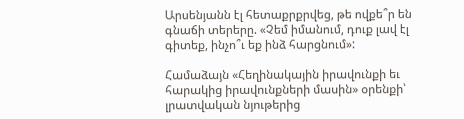Արսենյանն էլ հետաքրքրվեց, թե ովքե՞ր են գնաճի տերերը. «Չեմ իմանում, դուք լավ էլ գիտեք, ինչո՞ւ եք ինձ հարցնում»:

Համաձայն «Հեղինակային իրավունքի եւ հարակից իրավունքների մասին» օրենքի՝ լրատվական նյութերից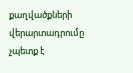քաղվածքների վերարտադրումը չպետք է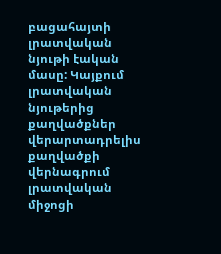բացահայտի լրատվական նյութի էական մասը: Կայքում լրատվական նյութերից քաղվածքներ վերարտադրելիս քաղվածքի վերնագրում լրատվական միջոցի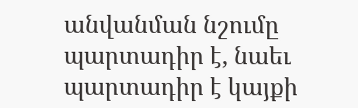անվանման նշումը պարտադիր է, նաեւ պարտադիր է կայքի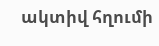ակտիվ հղումի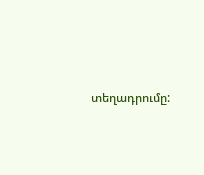տեղադրումը: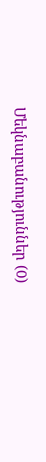Մեկնաբանություններ (0)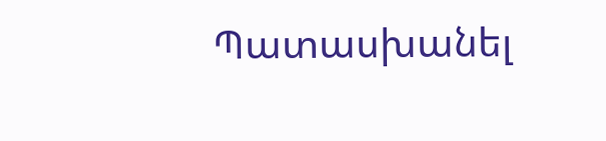Պատասխանել